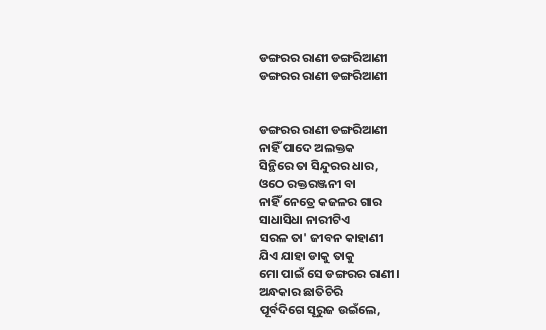ଡଙ୍ଗରର ରାଣୀ ଡଙ୍ଗରିଆଣୀ
ଡଙ୍ଗରର ରାଣୀ ଡଙ୍ଗରିଆଣୀ


ଡଙ୍ଗରର ରାଣୀ ଡଙ୍ଗରିଆଣୀ
ନାହିଁ ପାଦେ ଅଲକ୍ତକ
ସିନ୍ଥିରେ ତା ସିନ୍ଦୁରର ଧାର,
ଓଠେ ରକ୍ତରଞ୍ଜନୀ ବା
ନାହିଁ ନେତ୍ରେ କଜଳର ଗାର
ସାଧାସିଧା ନାରୀଟିଏ
ସରଳ ତା' ଜୀବନ କାହାଣୀ
ଯିଏ ଯାହା ଡାକୁ ତାକୁ
ମୋ ପାଇଁ ସେ ଡଙ୍ଗରର ରାଣୀ।
ଅନ୍ଧକାର ଛାତିଚିରି
ପୂର୍ବଦିଗେ ସୂରୁଜ ଉଇଁଲେ,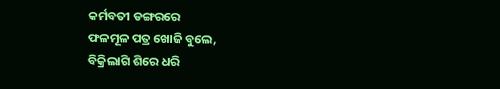କର୍ମବତୀ ଡଙ୍ଗରରେ
ଫଳମୂଳ ପତ୍ର ଖୋଜି ବୁଲେ,
ବିକ୍ରିଲାଗି ଶିରେ ଧରି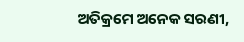ଅତିକ୍ରମେ ଅନେକ ସରଣୀ,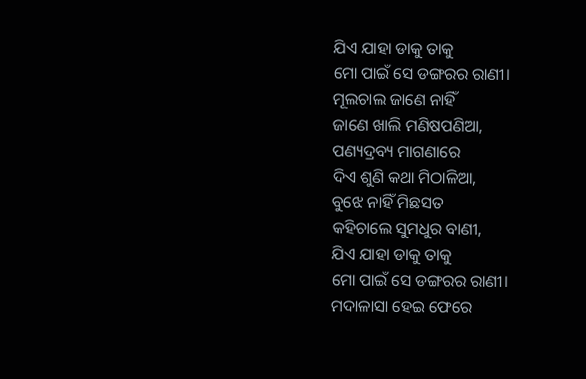ଯିଏ ଯାହା ଡାକୁ ତାକୁ
ମୋ ପାଇଁ ସେ ଡଙ୍ଗରର ରାଣୀ।
ମୂଲଚାଲ ଜାଣେ ନାହିଁ
ଜାଣେ ଖାଲି ମଣିଷପଣିଆ,
ପଣ୍ୟଦ୍ରବ୍ୟ ମାଗଣାରେ
ଦିଏ ଶୁଣି କଥା ମିଠାଳିଆ,
ବୁଝେ ନାହିଁ ମିଛସତ
କହିଚାଲେ ସୁମଧୁର ବାଣୀ,
ଯିଏ ଯାହା ଡାକୁ ତାକୁ
ମୋ ପାଇଁ ସେ ଡଙ୍ଗରର ରାଣୀ।
ମଦାଳାସା ହେଇ ଫେରେ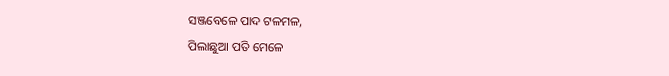ସଞ୍ଜବେଳେ ପାଦ ଟଳମଳ,
ପିଲାଛୁଆ ପତି ମେଳେ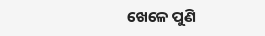ଖେଳେ ପୁଣି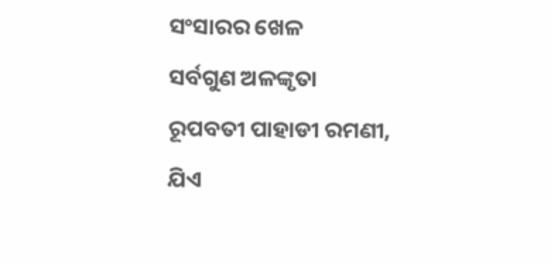ସଂସାରର ଖେଳ
ସର୍ବଗୁଣ ଅଳଙ୍କୃତା
ରୂପବତୀ ପାହାଡୀ ରମଣୀ,
ଯିଏ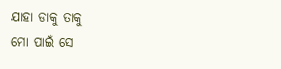ଯାହା ଡାକୁ ତାକୁ
ମୋ ପାଇଁ ସେ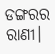ଡଙ୍ଗରର ରାଣୀ।